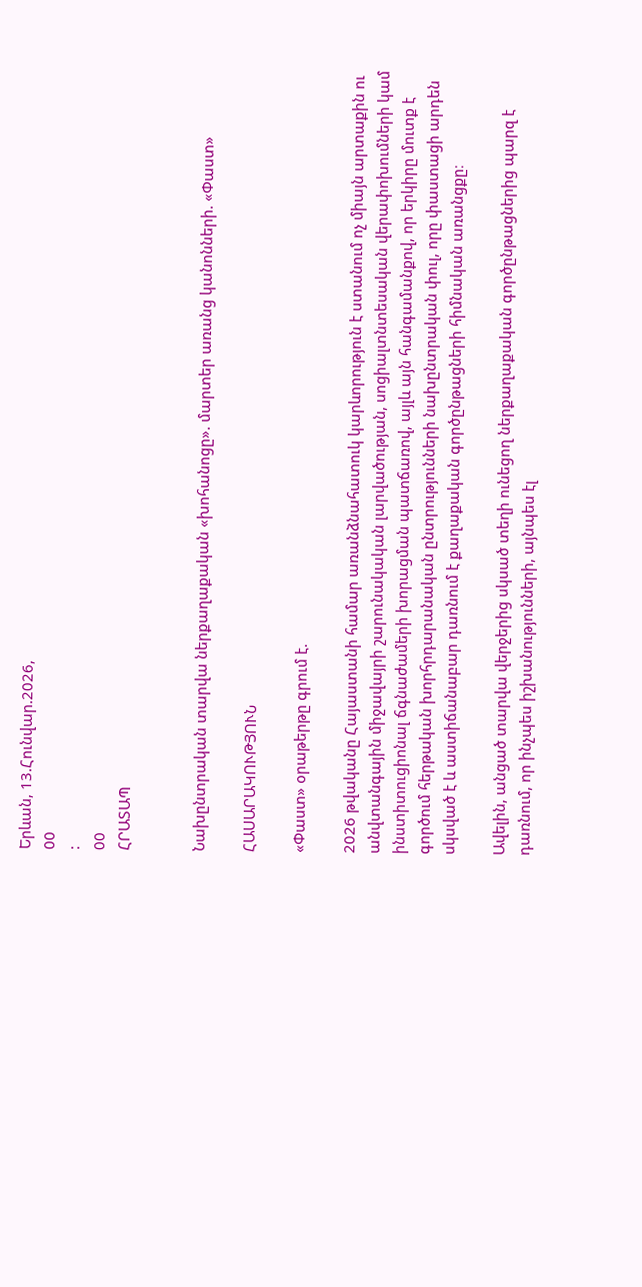Երևան, 13.Հունվար.2026,
00
:
00
ՀՐԱՏԱՊ


Նախընտրական տարվա ներքաղաքական «խոհանոցը». մարտեր առանց կանոնների. «Փաստ»

ՀԱՍԱՐԱԿՈՒԹՅՈՒՆ

«Փաստ» օրաթերթը գրում է.

2026 թվականը Հայաստանի համար առանձնահատուկ կարևորություն է ստանում ոչ միայն արտաքին ու անվտանգային միջավայրի շարունակական լարվածության, սոցիալտնտեսական վերափոխումների կամ ինստիտուցիոնալ ճգնաժամերի խորացման պատճառով, այլև այն հանգամանքով, որ երկիրը մուտք է գործում հերթական խորհրդարանական ընտրությունների նախընտրական փուլ, որը փաստացի արդեն սկսված է և աստիճանաբար դառնում է քաղաքական գործընթացների հիմնական առանցքը։

Ավելին, անցած տարվա վերջերից սկսած տեղի ունեցող ներքաղաքական գործընթացներից պարզ է դառնում, որ ինչպես իշխանությունների, այնպես էլ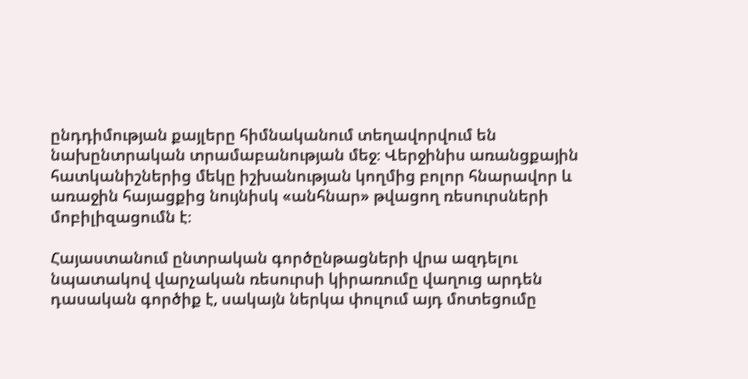ընդդիմության քայլերը հիմնականում տեղավորվում են նախընտրական տրամաբանության մեջ։ Վերջինիս առանցքային հատկանիշներից մեկը իշխանության կողմից բոլոր հնարավոր և առաջին հայացքից նույնիսկ «անհնար» թվացող ռեսուրսների մոբիլիզացումն է։

Հայաստանում ընտրական գործընթացների վրա ազդելու նպատակով վարչական ռեսուրսի կիրառումը վաղուց արդեն դասական գործիք է, սակայն ներկա փուլում այդ մոտեցումը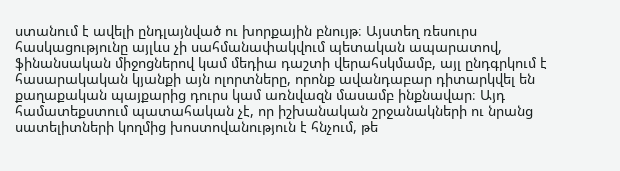ստանում է ավելի ընդլայնված ու խորքային բնույթ։ Այստեղ ռեսուրս հասկացությունը այլևս չի սահմանափակվում պետական ապարատով, ֆինանսական միջոցներով կամ մեդիա դաշտի վերահսկմամբ, այլ ընդգրկում է հասարակական կյանքի այն ոլորտները, որոնք ավանդաբար դիտարկվել են քաղաքական պայքարից դուրս կամ առնվազն մասամբ ինքնավար։ Այդ համատեքստում պատահական չէ, որ իշխանական շրջանակների ու նրանց սատելիտների կողմից խոստովանություն է հնչում, թե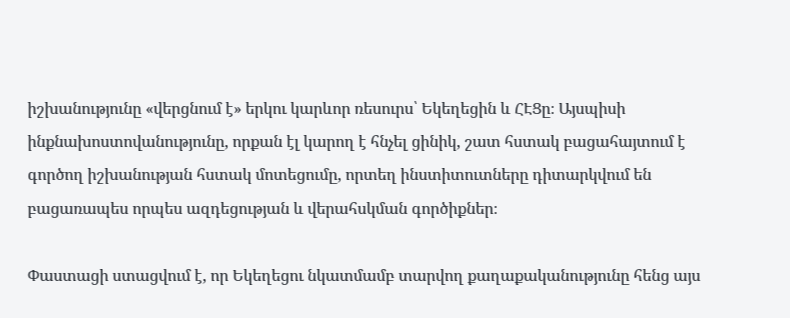իշխանությունը «վերցնում է» երկու կարևոր ռեսուրս՝ Եկեղեցին և ՀԷՑը։ Այսպիսի ինքնախոստովանությունը, որքան էլ կարող է հնչել ցինիկ, շատ հստակ բացահայտում է գործող իշխանության հստակ մոտեցումը, որտեղ ինստիտուտները դիտարկվում են բացառապես որպես ազդեցության և վերահսկման գործիքներ։

Փաստացի ստացվում է, որ Եկեղեցու նկատմամբ տարվող քաղաքականությունը հենց այս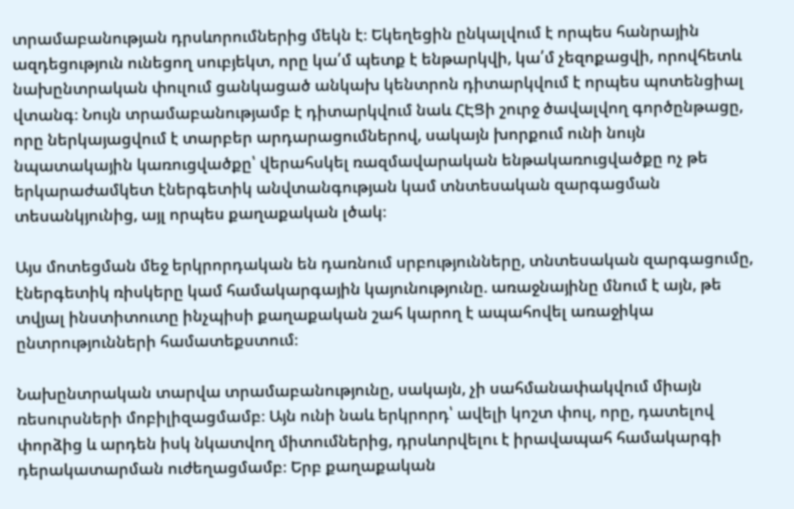տրամաբանության դրսևորումներից մեկն է։ Եկեղեցին ընկալվում է որպես հանրային ազդեցություն ունեցող սուբյեկտ, որը կա՛մ պետք է ենթարկվի, կա՛մ չեզոքացվի, որովհետև նախընտրական փուլում ցանկացած անկախ կենտրոն դիտարկվում է որպես պոտենցիալ վտանգ։ Նույն տրամաբանությամբ է դիտարկվում նաև ՀԷՑի շուրջ ծավալվող գործընթացը, որը ներկայացվում է տարբեր արդարացումներով, սակայն խորքում ունի նույն նպատակային կառուցվածքը՝ վերահսկել ռազմավարական ենթակառուցվածքը ոչ թե երկարաժամկետ էներգետիկ անվտանգության կամ տնտեսական զարգացման տեսանկյունից, այլ որպես քաղաքական լծակ։

Այս մոտեցման մեջ երկրորդական են դառնում սրբությունները, տնտեսական զարգացումը, էներգետիկ ռիսկերը կամ համակարգային կայունությունը. առաջնայինը մնում է այն, թե տվյալ ինստիտուտը ինչպիսի քաղաքական շահ կարող է ապահովել առաջիկա ընտրությունների համատեքստում։

Նախընտրական տարվա տրամաբանությունը, սակայն, չի սահմանափակվում միայն ռեսուրսների մոբիլիզացմամբ։ Այն ունի նաև երկրորդ՝ ավելի կոշտ փուլ, որը, դատելով փորձից և արդեն իսկ նկատվող միտումներից, դրսևորվելու է իրավապահ համակարգի դերակատարման ուժեղացմամբ։ Երբ քաղաքական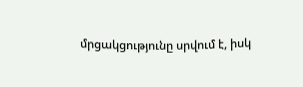մրցակցությունը սրվում է, իսկ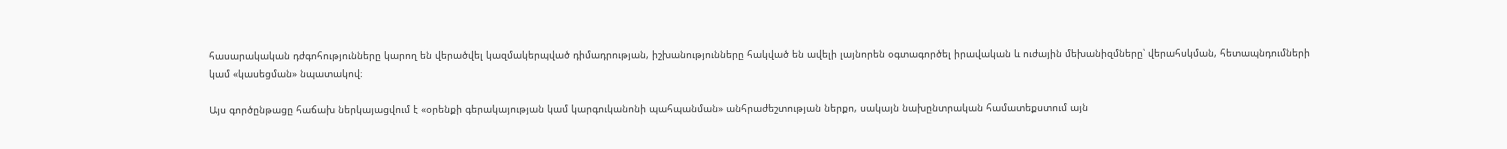հասարակական դժգոհությունները կարող են վերածվել կազմակերպված դիմադրության, իշխանությունները հակված են ավելի լայնորեն օգտագործել իրավական և ուժային մեխանիզմները՝ վերահսկման, հետապնդումների կամ «կասեցման» նպատակով։

Այս գործընթացը հաճախ ներկայացվում է «օրենքի գերակայության կամ կարգուկանոնի պահպանման» անհրաժեշտության ներքո, սակայն նախընտրական համատեքստում այն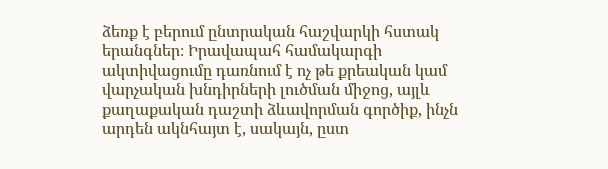ձեռք է բերում ընտրական հաշվարկի հստակ երանգներ։ Իրավապահ համակարգի ակտիվացումը դառնում է ոչ թե քրեական կամ վարչական խնդիրների լուծման միջոց, այլև քաղաքական դաշտի ձևավորման գործիք, ինչն արդեն ակնհայտ է, սակայն, ըստ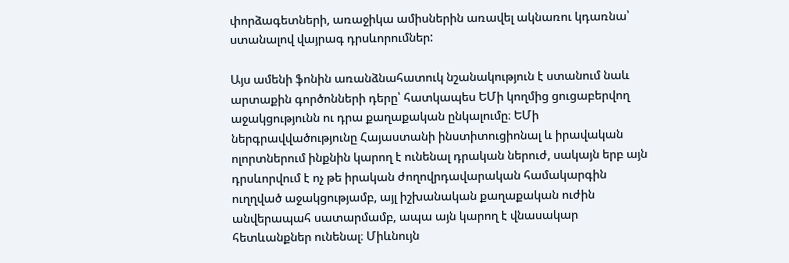փորձագետների, առաջիկա ամիսներին առավել ակնառու կդառնա՝ ստանալով վայրագ դրսևորումներ:

Այս ամենի ֆոնին առանձնահատուկ նշանակություն է ստանում նաև արտաքին գործոնների դերը՝ հատկապես ԵՄի կողմից ցուցաբերվող աջակցությունն ու դրա քաղաքական ընկալումը։ ԵՄի ներգրավվածությունը Հայաստանի ինստիտուցիոնալ և իրավական ոլորտներում ինքնին կարող է ունենալ դրական ներուժ, սակայն երբ այն դրսևորվում է ոչ թե իրական ժողովրդավարական համակարգին ուղղված աջակցությամբ, այլ իշխանական քաղաքական ուժին անվերապահ սատարմամբ, ապա այն կարող է վնասակար հետևանքներ ունենալ։ Միևնույն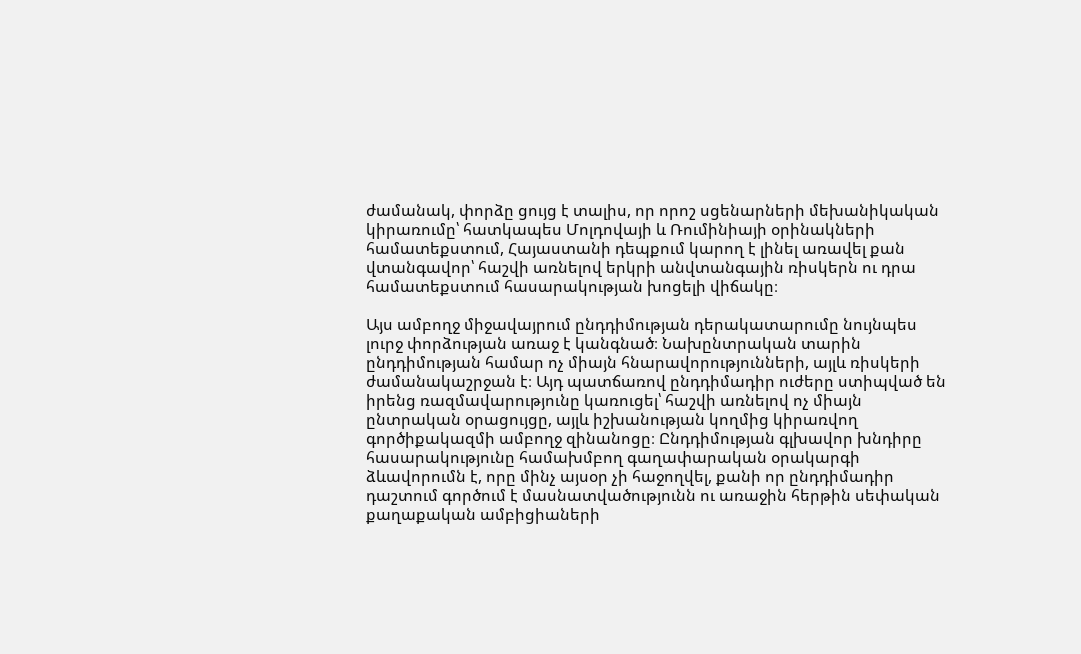ժամանակ, փորձը ցույց է տալիս, որ որոշ սցենարների մեխանիկական կիրառումը՝ հատկապես Մոլդովայի և Ռումինիայի օրինակների համատեքստում, Հայաստանի դեպքում կարող է լինել առավել քան վտանգավոր՝ հաշվի առնելով երկրի անվտանգային ռիսկերն ու դրա համատեքստում հասարակության խոցելի վիճակը։

Այս ամբողջ միջավայրում ընդդիմության դերակատարումը նույնպես լուրջ փորձության առաջ է կանգնած։ Նախընտրական տարին ընդդիմության համար ոչ միայն հնարավորությունների, այլև ռիսկերի ժամանակաշրջան է։ Այդ պատճառով ընդդիմադիր ուժերը ստիպված են իրենց ռազմավարությունը կառուցել՝ հաշվի առնելով ոչ միայն ընտրական օրացույցը, այլև իշխանության կողմից կիրառվող գործիքակազմի ամբողջ զինանոցը։ Ընդդիմության գլխավոր խնդիրը հասարակությունը համախմբող գաղափարական օրակարգի ձևավորումն է, որը մինչ այսօր չի հաջողվել, քանի որ ընդդիմադիր դաշտում գործում է մասնատվածությունն ու առաջին հերթին սեփական քաղաքական ամբիցիաների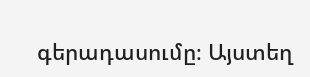գերադասումը։ Այստեղ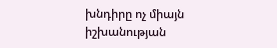խնդիրը ոչ միայն իշխանության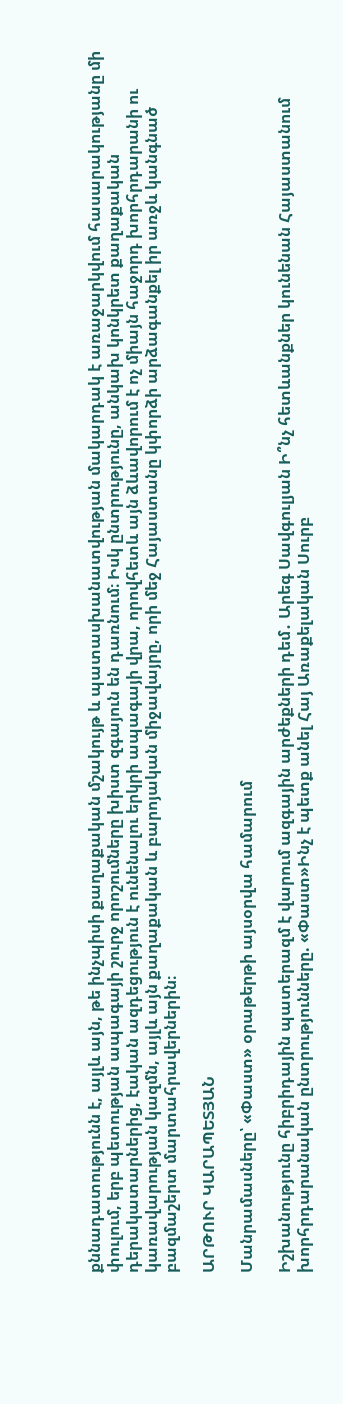քննադատությունն է, այլև այն, թե ինչպիսի քաղաքական մշակույթ և պատասխանատվության մակարդակ է առաջարկվում հասարակությանը մի փուլում, երբ պետության ապագայի շուրջ որոշումները խիստ զգայուն են դառնում։ Իսկ ընտրությունը, անկախ կոնկրետ քաղաքական դերակատարներից, էական ազդեցություն է ունենալու երկրի ապագայի վրա, որովհետև այն ձևավորում է ոչ միայն հաջորդ խորհրդարանի ու կառավարության կազմն, այլև այն քաղաքական և բարոյական միջավայրը, որի մեջ Հայաստանը կփորձի արձագանքել իր առջև կանգնած բազմաշերտ մարտահրավերներին։

ԱՐԹՈՒՐ ԿԱՐԱՊԵՏՅԱՆ

Մանրամասները՝ «Փաստ» օրաթերթի այսօրվա համարում

Իշխանությունը հիբրիդային պատերազմ է վարում ազգային արժեքների դեմ․ Արեգ Սավգուլյան Ի՞նչ հետևանքներ կունենան Հայաստանում խորհրդարանական ընտրությունները. «Փաստ»Ինչ է պետք անել Հայ Առաքելական Սուրբ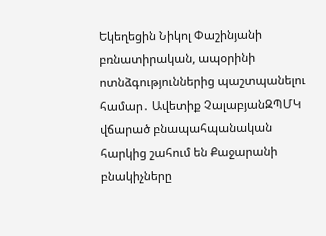Եկեղեցին Նիկոլ Փաշինյանի բռնատիրական, ապօրինի ոտնձգություններից պաշտպանելու համար․ Ավետիք ՉալաբյանԶՊՄԿ վճարած բնապահպանական հարկից շահում են Քաջարանի բնակիչները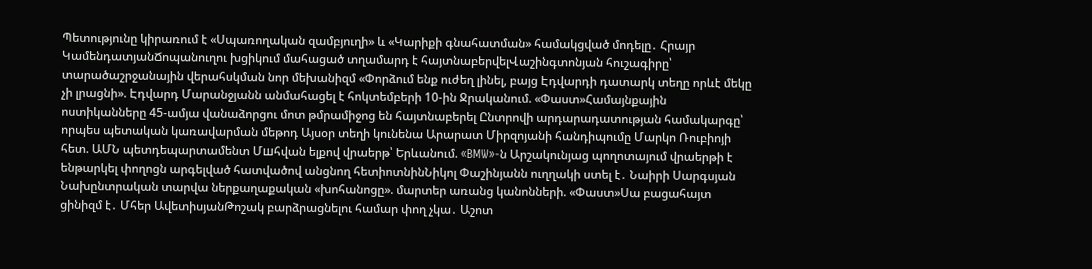Պետությունը կիրառում է «Սպառողական զամբյուղի» և «Կարիքի գնահատման» համակցված մոդելը․ Հրայր ԿամենդատյանՃոպանուղու խցիկում մահացած տղամարդ է հայտնաբերվելՎաշինգտոնյան հուշագիրը՝ տարածաշրջանային վերահսկման նոր մեխանիզմ «Փորձում ենք ուժեղ լինել, բայց Էդվարդի դատարկ տեղը որևէ մեկը չի լրացնի». Էդվարդ Մարանջյանն անմահացել է հոկտեմբերի 10-ին Ջրականում. «Փաստ»Համայնքային ոստիկանները 45-ամյա վանաձորցու մոտ թմրամիջոց են հայտնաբերել Ընտրովի արդարադատության համակարգը՝ որպես պետական կառավարման մեթոդ Այսօր տեղի կունենա Արարատ Միրզոյանի հանդիպումը Մարկո Ռուբիոյի հետ. ԱՄՆ պետդեպարտամենտ Մшհվան ելքով վրաերթ՝ Երևանում. «BMW»-ն Արշակունյաց պողոտայում վրաերթի է ենթարկել փողոցն արգելված հատվածով անցնող հետիոտնինՆիկոլ Փաշինյանն ուղղակի ստել է․ Նաիրի Սարգսյան Նախընտրական տարվա ներքաղաքական «խոհանոցը». մարտեր առանց կանոնների. «Փաստ»Սա բացահայտ ցինիզմ է․ Մհեր ԱվետիսյանԹոշակ բարձրացնելու համար փող չկա․ Աշոտ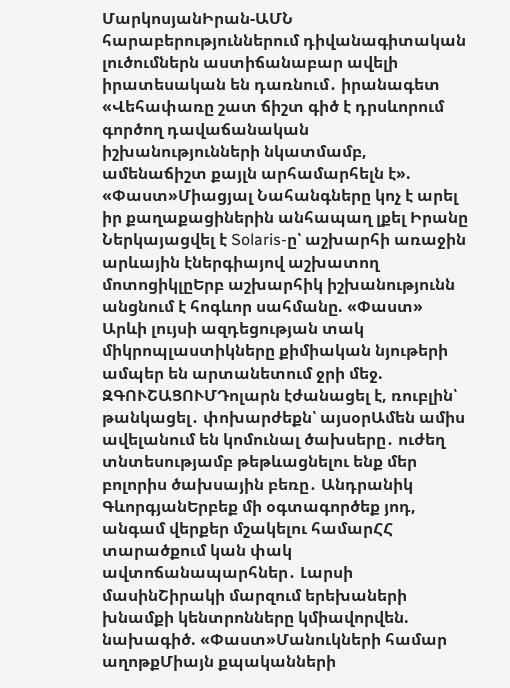ՄարկոսյանԻրան-ԱՄՆ հարաբերություններում դիվանագիտական լուծումներն աստիճանաբար ավելի իրատեսական են դառնում․ իրանագետ «Վեհափառը շատ ճիշտ գիծ է դրսևորում գործող դավաճանական իշխանությունների նկատմամբ, ամենաճիշտ քայլն արհամարհելն է». «Փաստ»Միացյալ Նահանգները կոչ է արել իր քաղաքացիներին անհապաղ լքել Իրանը Ներկայացվել է Solaris-ը՝ աշխարհի առաջին արևային էներգիայով աշխատող մոտոցիկլըԵրբ աշխարհիկ իշխանությունն անցնում է հոգևոր սահմանը. «Փաստ» Արևի լույսի ազդեցության տակ միկրոպլաստիկները քիմիական նյութերի ամպեր են արտանետում ջրի մեջ. ԶԳՈՒՇԱՑՈՒՄԴոլարն էժանացել է, ռուբլին՝ թանկացել․ փոխարժեքն՝ այսօրԱմեն ամիս ավելանում են կոմունալ ծախսերը․ ուժեղ տնտեսությամբ թեթևացնելու ենք մեր բոլորիս ծախսային բեռը․ Անդրանիկ ԳևորգյանԵրբեք մի օգտագործեք յոդ, անգամ վերքեր մշակելու համարՀՀ տարածքում կան փակ ավտոճանապարհներ․ Լարսի մասինՇիրակի մարզում երեխաների խնամքի կենտրոնները կմիավորվեն. նախագիծ. «Փաստ»Մանուկների համար աղոթքՄիայն քպականների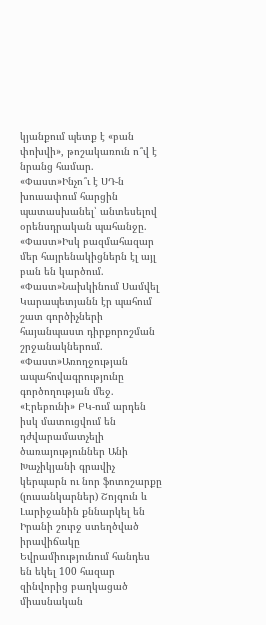կյանքում պետք է «բան փոխվի», թոշակառուն ո՞վ է նրանց համար. «Փաստ»Ինչո՞ւ է ՍԴ-ն խուսափում հարցին պատասխանել՝ անտեսելով օրենսդրական պահանջը. «Փաստ»Իսկ բազմահազար մեր հայրենակիցներն էլ այլ բան են կարծում. «Փաստ»Նախկինում Սամվել Կարապետյանն էր պահում շատ գործիչների հայանպաստ դիրքորոշման շրջանակներում. «Փաստ»Առողջության ապահովագրությունը գործողության մեջ. «Էրեբունի» ԲԿ-ում արդեն իսկ մատուցվում են դժվարամատչելի ծառայություններ Անի Խաչիկյանի գրավիչ կերպարն ու նոր ֆոտոշարքը (լուսանկարներ) Շոյգուն և Լարիջանին քննարկել են Իրանի շուրջ ստեղծված իրավիճակը Եվրամիությունում հանդես են եկել 100 հազար զինվորից բաղկացած միասնական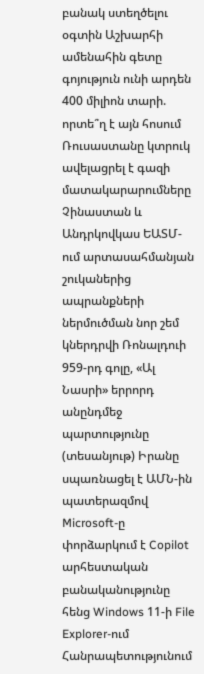բանակ ստեղծելու օգտին Աշխարհի ամենահին գետը գոյություն ունի արդեն 400 միլիոն տարի. որտե՞ղ է այն հոսում Ռուսաստանը կտրուկ ավելացրել է գազի մատակարարումները Չինաստան և Անդրկովկաս ԵԱՏՄ-ում արտասահմանյան շուկաներից ապրանքների ներմուծման նոր շեմ կներդրվի Ռոնալդուի 959-րդ գոլը, «Ալ Նասրի» երրորդ անընդմեջ պարտությունը (տեսանյութ) Իրանը սպառնացել է ԱՄՆ-ին պատերազմով Microsoft-ը փորձարկում է Copilot արհեստական բանականությունը հենց Windows 11-ի File Explorer-ում Հանրապետությունում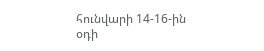հունվարի 14-16-ին օդի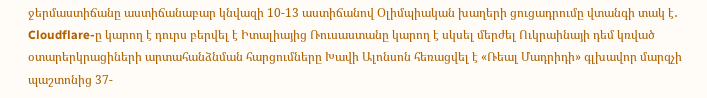ջերմաստիճանը աստիճանաբար կնվազի 10-13 աստիճանով Օլիմպիական խաղերի ցուցադրումը վտանգի տակ է․ Cloudflare-ը կարող է դուրս բերվել է Իտալիայից Ռուսաստանը կարող է սկսել մերժել Ուկրաինայի դեմ կռված օտարերկրացիների արտահանձնման հարցումները Խավի Ալոնսոն հեռացվել է «Ռեալ Մադրիդի» գլխավոր մարզչի պաշտոնից 37-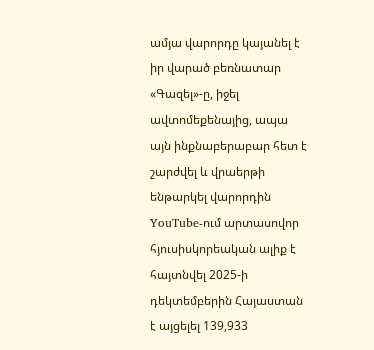ամյա վարորդը կայանել է իր վարած բեռնատար «Գազել»-ը, իջել ավտոմեքենայից, ապա այն ինքնաբերաբար հետ է շարժվել և վրաերթի ենթարկել վարորդին YouTube-ում արտասովոր հյուսիսկորեական ալիք է հայտնվել 2025-ի դեկտեմբերին Հայաստան է այցելել 139,933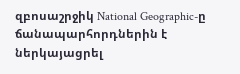զբոսաշրջիկ National Geographic-ը ճանապարհորդներին է ներկայացրել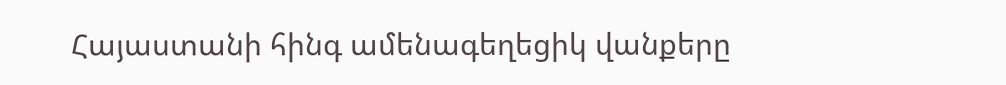Հայաստանի հինգ ամենագեղեցիկ վանքերը